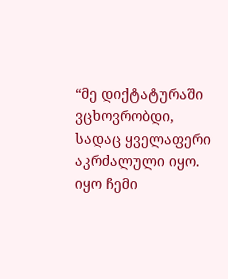“მე დიქტატურაში ვცხოვრობდი, სადაც ყველაფერი აკრძალული იყო. იყო ჩემი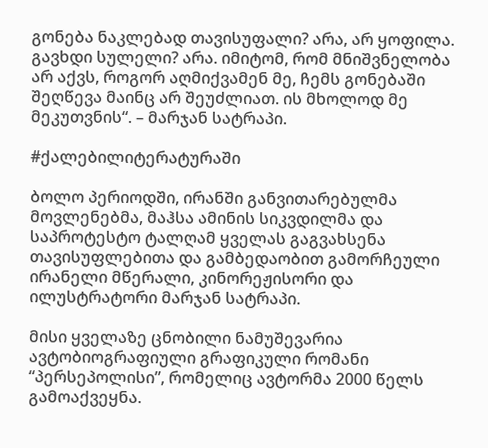გონება ნაკლებად თავისუფალი? არა, არ ყოფილა. გავხდი სულელი? არა. იმიტომ, რომ მნიშვნელობა არ აქვს, როგორ აღმიქვამენ მე, ჩემს გონებაში შეღწევა მაინც არ შეუძლიათ. ის მხოლოდ მე მეკუთვნის“. – მარჯან სატრაპი.

#ქალებილიტერატურაში

ბოლო პერიოდში, ირანში განვითარებულმა მოვლენებმა, მაჰსა ამინის სიკვდილმა და საპროტესტო ტალღამ ყველას გაგვახსენა თავისუფლებითა და გამბედაობით გამორჩეული ირანელი მწერალი, კინორეჟისორი და ილუსტრატორი მარჯან სატრაპი.

მისი ყველაზე ცნობილი ნამუშევარია ავტობიოგრაფიული გრაფიკული რომანი “პერსეპოლისი”, რომელიც ავტორმა 2000 წელს გამოაქვეყნა.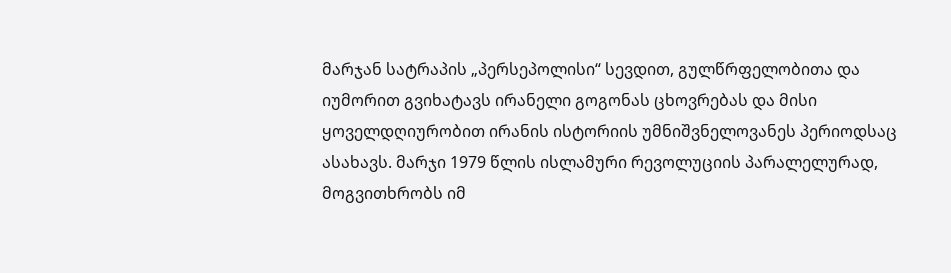მარჯან სატრაპის „პერსეპოლისი“ სევდით, გულწრფელობითა და იუმორით გვიხატავს ირანელი გოგონას ცხოვრებას და მისი ყოველდღიურობით ირანის ისტორიის უმნიშვნელოვანეს პერიოდსაც ასახავს. მარჯი 1979 წლის ისლამური რევოლუციის პარალელურად, მოგვითხრობს იმ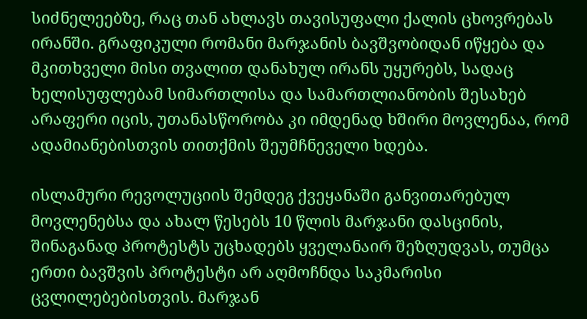სიძნელეებზე, რაც თან ახლავს თავისუფალი ქალის ცხოვრებას ირანში. გრაფიკული რომანი მარჯანის ბავშვობიდან იწყება და მკითხველი მისი თვალით დანახულ ირანს უყურებს, სადაც ხელისუფლებამ სიმართლისა და სამართლიანობის შესახებ არაფერი იცის, უთანასწორობა კი იმდენად ხშირი მოვლენაა, რომ ადამიანებისთვის თითქმის შეუმჩნეველი ხდება.

ისლამური რევოლუციის შემდეგ ქვეყანაში განვითარებულ მოვლენებსა და ახალ წესებს 10 წლის მარჯანი დასცინის, შინაგანად პროტესტს უცხადებს ყველანაირ შეზღუდვას, თუმცა ერთი ბავშვის პროტესტი არ აღმოჩნდა საკმარისი ცვლილებებისთვის. მარჯან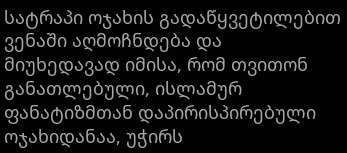სატრაპი ოჯახის გადაწყვეტილებით ვენაში აღმოჩნდება და მიუხედავად იმისა, რომ თვითონ განათლებული, ისლამურ ფანატიზმთან დაპირისპირებული ოჯახიდანაა, უჭირს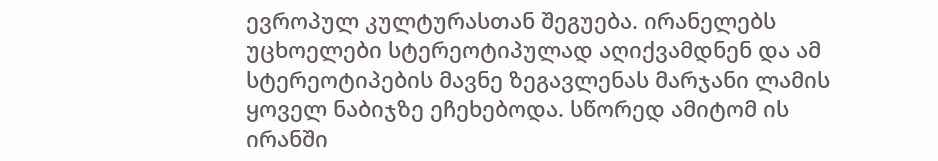ევროპულ კულტურასთან შეგუება. ირანელებს უცხოელები სტერეოტიპულად აღიქვამდნენ და ამ სტერეოტიპების მავნე ზეგავლენას მარჯანი ლამის ყოველ ნაბიჯზე ეჩეხებოდა. სწორედ ამიტომ ის ირანში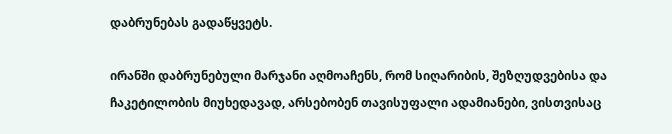დაბრუნებას გადაწყვეტს.

ირანში დაბრუნებული მარჯანი აღმოაჩენს, რომ სიღარიბის, შეზღუდვებისა და ჩაკეტილობის მიუხედავად, არსებობენ თავისუფალი ადამიანები, ვისთვისაც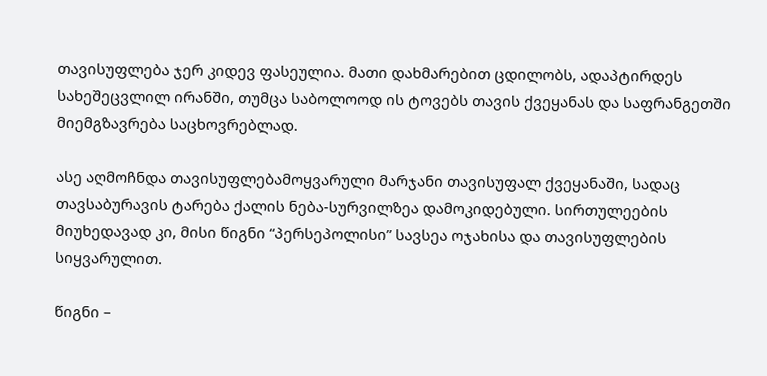თავისუფლება ჯერ კიდევ ფასეულია. მათი დახმარებით ცდილობს, ადაპტირდეს სახეშეცვლილ ირანში, თუმცა საბოლოოდ ის ტოვებს თავის ქვეყანას და საფრანგეთში მიემგზავრება საცხოვრებლად.

ასე აღმოჩნდა თავისუფლებამოყვარული მარჯანი თავისუფალ ქვეყანაში, სადაც თავსაბურავის ტარება ქალის ნება-სურვილზეა დამოკიდებული. სირთულეების მიუხედავად კი, მისი წიგნი “პერსეპოლისი” სავსეა ოჯახისა და თავისუფლების სიყვარულით.

წიგნი –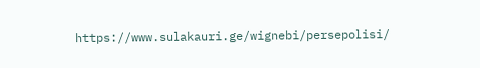https://www.sulakauri.ge/wignebi/persepolisi/